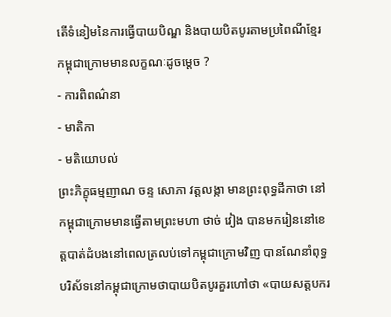តើទំនៀមនៃការធ្វើបាយបិណ្ឌ និងបាយបិតបូរតាមប្រពៃណីខ្មែរកម្ពុជាក្រោមមានលក្ខណៈដូចម្តេច ?
- ការពិពណ៌នា
- មាតិកា
- មតិយោបល់
ព្រះភិក្ខុធម្មញាណ ចន្ទ សោភា វត្តលង្កា មានព្រះពុទ្ធដីកាថា នៅកម្ពុជាក្រោមមានធ្វើតាមព្រះមហា ថាច់ វៀង បានមករៀននៅខេត្តបាត់ដំបងនៅពេលត្រលប់ទៅកម្ពុជាក្រោមវិញ បានណែនាំពុទ្ធបរិស័ទនៅកម្ពុជាក្រោមថាបាយបិតបូរគួរហៅថា «បាយសត្តបករ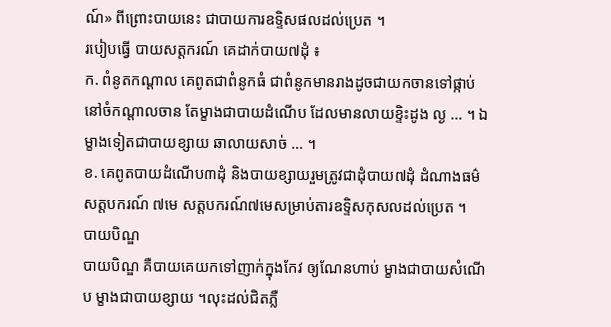ណ៍» ពីព្រោះបាយនេះ ជាបាយការឧទ្ទិសផលដល់ប្រេត ។
របៀបធ្វើ បាយសត្តករណ៍ គេដាក់បាយ៧ដុំ ៖
ក. ពំនូតកណ្តាល គេពូតជាពំនូកធំ ជាពំនូកមានរាងដូចជាយកចានទៅផ្កាប់នៅចំកណ្តាលចាន តែម្ខាងជាបាយដំណើប ដែលមានលាយខ្ទិះដូង ល្ង … ។ ឯម្ខាងទៀតជាបាយខ្សាយ ឆាលាយសាច់ … ។
ខ. គេពូតបាយដំណើប៣ដុំ និងបាយខ្សាយរួមត្រូវជាដុំបាយ៧ដុំ ដំណាងធម៌ សត្តបករណ៍ ៧មេ សត្តបករណ៍៧មេសម្រាប់តារឧទ្ទិសកុសលដល់ប្រេត ។
បាយបិណ្ឌ
បាយបិណ្ឌ គឺបាយគេយកទៅញាក់ក្នុងកែវ ឲ្យណែនហាប់ ម្ខាងជាបាយសំណើប ម្ខាងជាបាយខ្សាយ ។លុះដល់ជិតភ្លឺ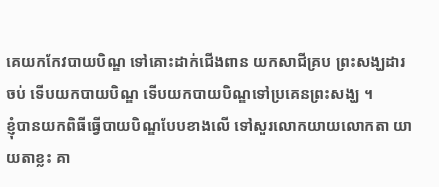គេយកកែវបាយបិណ្ឌ ទៅគោះដាក់ជើងពាន យកសាជីគ្រប ព្រះសង្ឃដារចប់ ទើបយកបាយបិណ្ឌ ទើបយកបាយបិណ្ឌទៅប្រគេនព្រះសង្ឃ ។
ខ្ញុំបានយកពិធីធ្វើបាយបិណ្ឌបែបខាងលើ ទៅសួរលោកយាយលោកតា យាយតាខ្លះ គា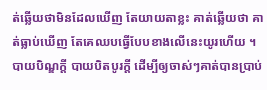ត់ឆ្លើយថាមិនដែលឃើញ តែយាយតាខ្លះ គាត់ឆ្លើយថា គាត់ធ្លាប់ឃើញ តែគេឈបធ្វើបែបខាងលើនេះយូរហើយ ។
បាយបិណ្ឌក្តី បាយបិតបូរក្តី ដើម្បីឲ្យចាស់ៗគាត់បានប្រាប់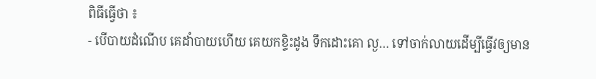ពិធីធ្វើថា ៖
- បើបាយដំណើប គេដាំបាយហើយ គេយកខ្ទិះដូង ទឹកដោះគោ ល្ង… ទៅចាក់លាយដើម្បីធ្វើវឲ្យមាន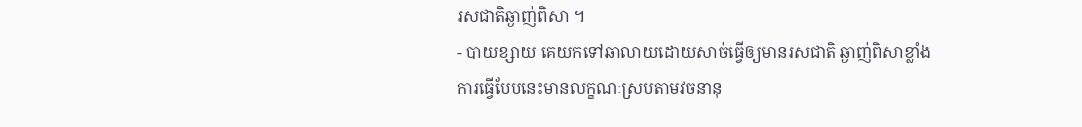រសជាតិឆ្ងាញ់ពិសា ។
- បាយខ្សាយ គេយកទៅឆាលាយដោយសាច់ធ្វើឲ្យមានរសជាតិ ឆ្ងាញ់ពិសាខ្លាំង
ការធ្វើបែបនេះមានលក្ខណៈស្របតាមវចនានុ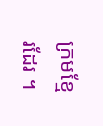ក្រមខ្មែរដែរ ។